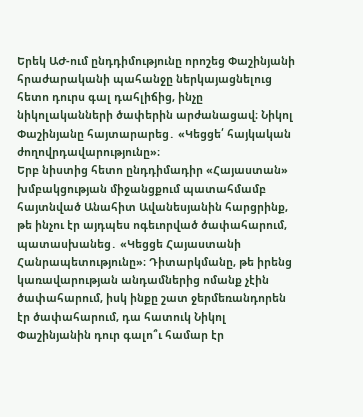Երեկ ԱԺ-ում ընդդիմությունը որոշեց Փաշինյանի հրաժարականի պահանջը ներկայացնելուց հետո դուրս գալ դահլիճից, ինչը նիկոլականների ծափերին արժանացավ։ Նիկոլ Փաշինյանը հայտարարեց․ «Կեցցե՛ հայկական ժողովրդավարությունը»։
Երբ նիստից հետո ընդդիմադիր «Հայաստան» խմբակցության միջանցքում պատահմամբ հայտնված Անահիտ Ավանեսյանին հարցրինք, թե ինչու էր այդպես ոգեւորված ծափահարում, պատասխանեց․ «Կեցցե Հայաստանի Հանրապետությունը»։ Դիտարկմանը, թե իրենց կառավարության անդամներից ոմանք չէին ծափահարում, իսկ ինքը շատ ջերմեռանդորեն էր ծափահարում, դա հատուկ Նիկոլ Փաշինյանին դուր գալո՞ւ համար էր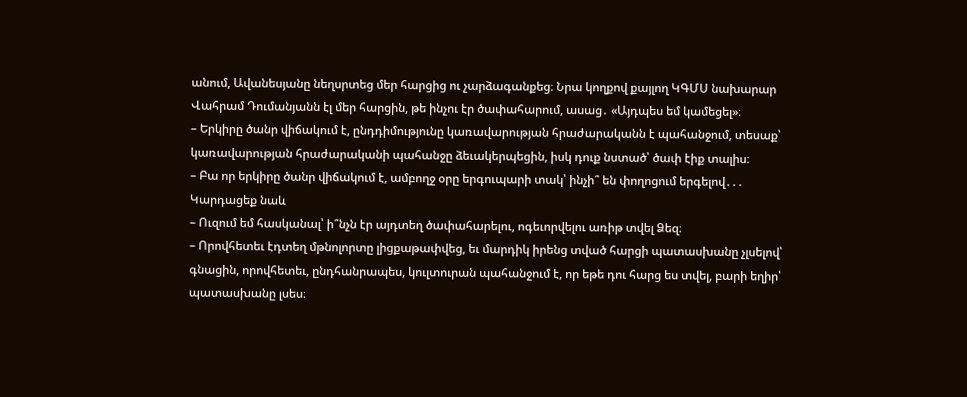անում, Ավանեսյանը նեղսրտեց մեր հարցից ու չարձագանքեց։ Նրա կողքով քայլող ԿԳՄՍ նախարար Վահրամ Դումանյանն էլ մեր հարցին, թե ինչու էր ծափահարում, ասաց․ «Այդպես եմ կամեցել»։
– Երկիրը ծանր վիճակում է, ընդդիմությունը կառավարության հրաժարականն է պահանջում, տեսաք՝ կառավարության հրաժարականի պահանջը ձեւակերպեցին, իսկ դուք նստած՝ ծափ էիք տալիս։
– Բա որ երկիրը ծանր վիճակում է, ամբողջ օրը երգուպարի տակ՝ ինչի՞ են փողոցում երգելով․․․
Կարդացեք նաև
– Ուզում եմ հասկանալ՝ ի՞նչն էր այդտեղ ծափահարելու, ոգեւորվելու առիթ տվել Ձեզ։
– Որովհետեւ էդտեղ մթնոլորտը լիցքաթափվեց, եւ մարդիկ իրենց տված հարցի պատասխանը չլսելով՝ գնացին, որովհետեւ, ընդհանրապես, կուլտուրան պահանջում է, որ եթե դու հարց ես տվել, բարի եղիր՝ պատասխանը լսես։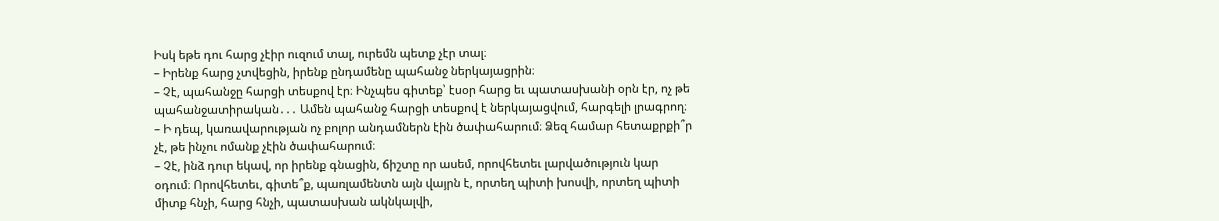Իսկ եթե դու հարց չէիր ուզում տալ, ուրեմն պետք չէր տալ։
– Իրենք հարց չտվեցին, իրենք ընդամենը պահանջ ներկայացրին։
– Չէ, պահանջը հարցի տեսքով էր։ Ինչպես գիտեք՝ էսօր հարց եւ պատասխանի օրն էր, ոչ թե պահանջատիրական․․․ Ամեն պահանջ հարցի տեսքով է ներկայացվում, հարգելի լրագրող։
– Ի դեպ, կառավարության ոչ բոլոր անդամներն էին ծափահարում։ Ձեզ համար հետաքրքի՞ր չէ, թե ինչու ոմանք չէին ծափահարում։
– Չէ, ինձ դուր եկավ, որ իրենք գնացին, ճիշտը որ ասեմ, որովհետեւ լարվածություն կար օդում։ Որովհետեւ, գիտե՞ք, պառլամենտն այն վայրն է, որտեղ պիտի խոսվի, որտեղ պիտի միտք հնչի, հարց հնչի, պատասխան ակնկալվի,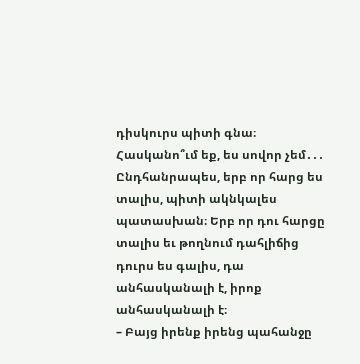դիսկուրս պիտի գնա։ Հասկանո՞ւմ եք, ես սովոր չեմ․․․ Ընդհանրապես, երբ որ հարց ես տալիս, պիտի ակնկալես պատասխան։ Երբ որ դու հարցը տալիս եւ թողնում դահլիճից դուրս ես գալիս, դա անհասկանալի է, իրոք անհասկանալի է։
– Բայց իրենք իրենց պահանջը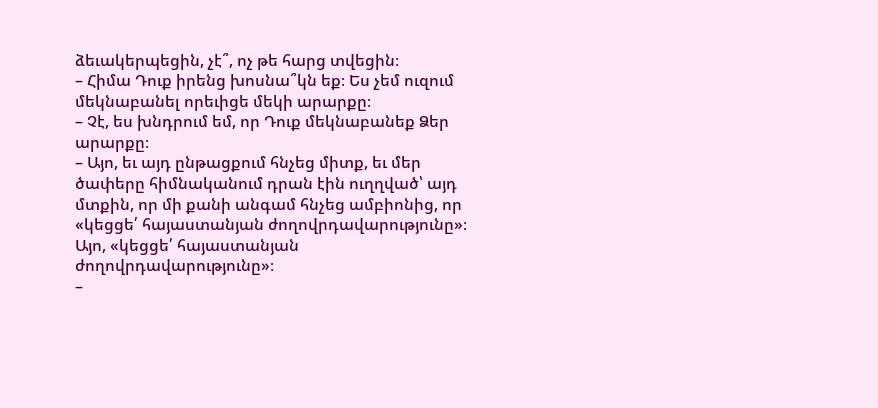ձեւակերպեցին, չէ՞, ոչ թե հարց տվեցին։
– Հիմա Դուք իրենց խոսնա՞կն եք։ Ես չեմ ուզում մեկնաբանել որեւիցե մեկի արարքը։
– Չէ, ես խնդրում եմ, որ Դուք մեկնաբանեք Ձեր արարքը։
– Այո, եւ այդ ընթացքում հնչեց միտք, եւ մեր ծափերը հիմնականում դրան էին ուղղված՝ այդ մտքին, որ մի քանի անգամ հնչեց ամբիոնից, որ «կեցցե՛ հայաստանյան ժողովրդավարությունը»։ Այո, «կեցցե՛ հայաստանյան ժողովրդավարությունը»։
–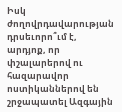Իսկ ժողովրդավարության դրսեւորո՞ւմ է, արդյոք, որ փշալարերով ու հազարավոր ոստիկաններով են շրջապատել Ազգային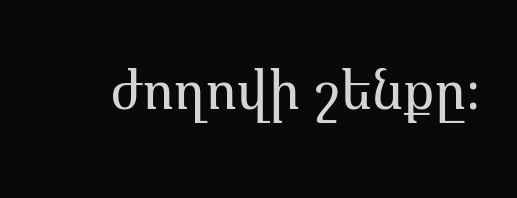ժողովի շենքը։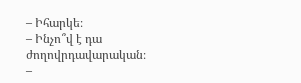– Իհարկե։
– Ինչո՞վ է դա ժողովրդավարական։
–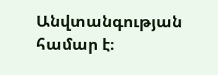Անվտանգության համար է։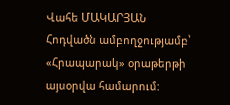Վահե ՄԱԿԱՐՅԱՆ
Հոդվածն ամբողջությամբ՝ «Հրապարակ» օրաթերթի այսօրվա համարում: